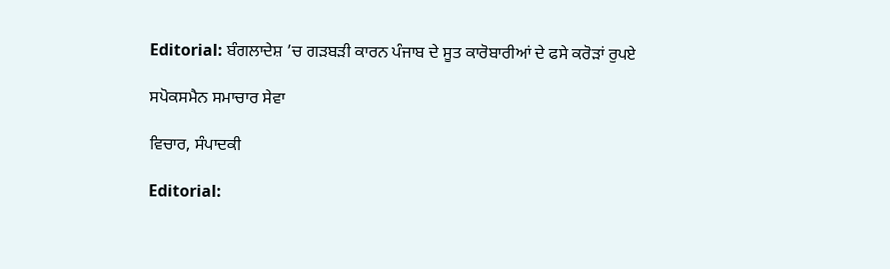Editorial: ਬੰਗਲਾਦੇਸ਼ ’ਚ ਗੜਬੜੀ ਕਾਰਨ ਪੰਜਾਬ ਦੇ ਸੂਤ ਕਾਰੋਬਾਰੀਆਂ ਦੇ ਫਸੇ ਕਰੋੜਾਂ ਰੁਪਏ

ਸਪੋਕਸਮੈਨ ਸਮਾਚਾਰ ਸੇਵਾ

ਵਿਚਾਰ, ਸੰਪਾਦਕੀ

Editorial: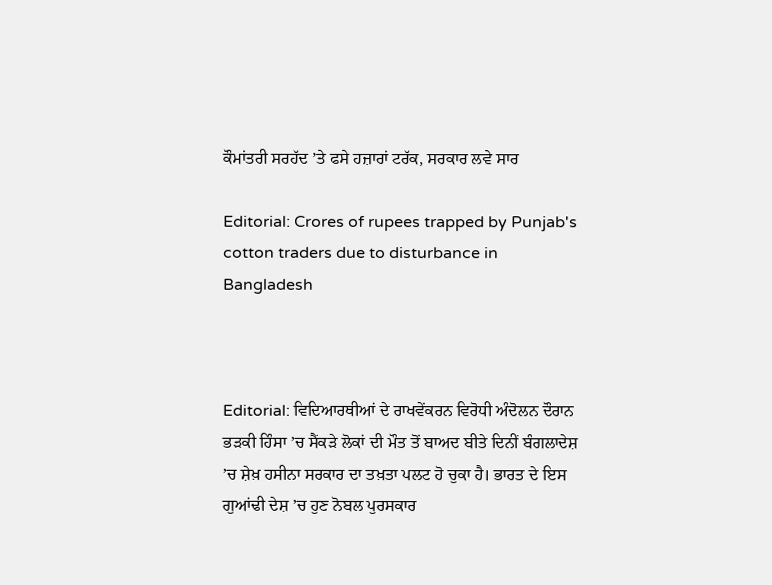ਕੌਮਾਂਤਰੀ ਸਰਹੱਦ ’ਤੇ ਫਸੇ ਹਜ਼ਾਰਾਂ ਟਰੱਕ, ਸਰਕਾਰ ਲਵੇ ਸਾਰ

Editorial: Crores of rupees trapped by Punjab's cotton traders due to disturbance in Bangladesh



Editorial: ਵਿਦਿਆਰਥੀਆਂ ਦੇ ਰਾਖਵੇਂਕਰਨ ਵਿਰੋਧੀ ਅੰਦੋਲਨ ਦੌਰਾਨ ਭੜਕੀ ਹਿੰਸਾ ’ਚ ਸੈਂਕੜੇ ਲੋਕਾਂ ਦੀ ਮੌਤ ਤੋਂ ਬਾਅਦ ਬੀਤੇ ਦਿਨੀਂ ਬੰਗਲਾਦੇਸ਼ ’ਚ ਸ਼ੇਖ਼ ਹਸੀਨਾ ਸਰਕਾਰ ਦਾ ਤਖ਼ਤਾ ਪਲਟ ਹੋ ਚੁਕਾ ਹੈ। ਭਾਰਤ ਦੇ ਇਸ ਗੁਆਂਢੀ ਦੇਸ਼ ’ਚ ਹੁਣ ਨੋਬਲ ਪੁਰਸਕਾਰ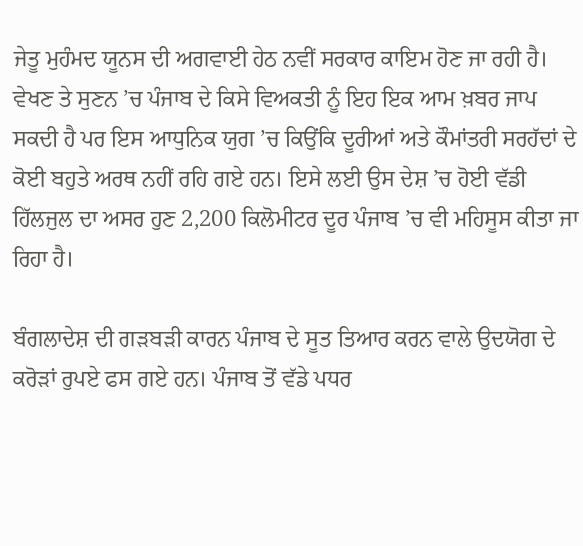ਜੇਤੂ ਮੁਹੰਮਦ ਯੂਨਸ ਦੀ ਅਗਵਾਈ ਹੇਠ ਨਵੀਂ ਸਰਕਾਰ ਕਾਇਮ ਹੋਣ ਜਾ ਰਹੀ ਹੈ। ਵੇਖਣ ਤੇ ਸੁਣਨ ’ਚ ਪੰਜਾਬ ਦੇ ਕਿਸੇ ਵਿਅਕਤੀ ਨੂੰ ਇਹ ਇਕ ਆਮ ਖ਼ਬਰ ਜਾਪ ਸਕਦੀ ਹੈ ਪਰ ਇਸ ਆਧੁਨਿਕ ਯੁਗ ’ਚ ਕਿਉਂਕਿ ਦੂਰੀਆਂ ਅਤੇ ਕੌਮਾਂਤਰੀ ਸਰਹੱਦਾਂ ਦੇ ਕੋਈ ਬਹੁਤੇ ਅਰਥ ਨਹੀਂ ਰਹਿ ਗਏ ਹਨ। ਇਸੇ ਲਈ ਉਸ ਦੇਸ਼ ’ਚ ਹੋਈ ਵੱਡੀ ਹਿੱਲਜੁਲ ਦਾ ਅਸਰ ਹੁਣ 2,200 ਕਿਲੋਮੀਟਰ ਦੂਰ ਪੰਜਾਬ ’ਚ ਵੀ ਮਹਿਸੂਸ ਕੀਤਾ ਜਾ ਰਿਹਾ ਹੈ।

ਬੰਗਲਾਦੇਸ਼ ਦੀ ਗੜਬੜੀ ਕਾਰਨ ਪੰਜਾਬ ਦੇ ਸੂਤ ਤਿਆਰ ਕਰਨ ਵਾਲੇ ਉਦਯੋਗ ਦੇ ਕਰੋੜਾਂ ਰੁਪਏ ਫਸ ਗਏ ਹਨ। ਪੰਜਾਬ ਤੋਂ ਵੱਡੇ ਪਧਰ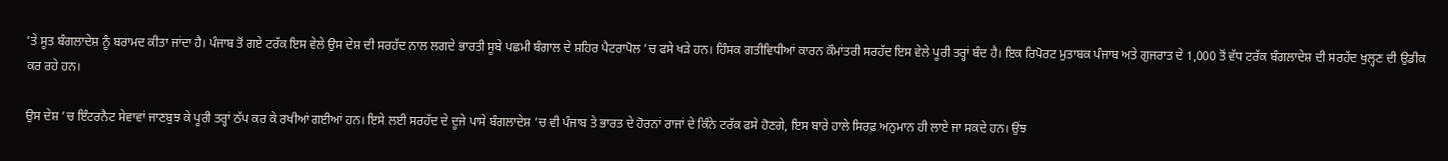’ਤੇ ਸੂਤ ਬੰਗਲਾਦੇਸ਼ ਨੂੰ ਬਰਾਮਦ ਕੀਤਾ ਜਾਂਦਾ ਹੈ। ਪੰਜਾਬ ਤੋਂ ਗਏ ਟਰੱਕ ਇਸ ਵੇਲੇ ਉਸ ਦੇਸ਼ ਦੀ ਸਰਹੱਦ ਨਾਲ ਲਗਦੇ ਭਾਰਤੀ ਸੂਬੇ ਪਛਮੀ ਬੰਗਾਲ ਦੇ ਸ਼ਹਿਰ ਪੈਟਰਾਪੋਲ ’ਚ ਫਸੇ ਖੜੇ ਹਨ। ਹਿੰਸਕ ਗਤੀਵਿਧੀਆਂ ਕਾਰਨ ਕੌਮਾਂਤਰੀ ਸਰਹੱਦ ਇਸ ਵੇਲੇ ਪੂਰੀ ਤਰ੍ਹਾਂ ਬੰਦ ਹੈ। ਇਕ ਰਿਪੋਰਟ ਮੁਤਾਬਕ ਪੰਜਾਬ ਅਤੇ ਗੁਜਰਾਤ ਦੇ 1,000 ਤੋਂ ਵੱਧ ਟਰੱਕ ਬੰਗਲਾਦੇਸ਼ ਦੀ ਸਰਹੱਦ ਖੁਲ੍ਹਣ ਦੀ ਉਡੀਕ ਕਰ ਰਹੇ ਹਨ।

ਉਸ ਦੇਸ਼ ’ਚ ਇੰਟਰਨੈਟ ਸੇਵਾਵਾਂ ਜਾਣਬੁਝ ਕੇ ਪੂਰੀ ਤਰ੍ਹਾਂ ਠੱਪ ਕਰ ਕੇ ਰਖੀਆਂ ਗਈਆਂ ਹਨ। ਇਸੇ ਲਈ ਸਰਹੱਦ ਦੇ ਦੂਜੇ ਪਾਸੇ ਬੰਗਲਾਦੇਸ਼ ’ਚ ਵੀ ਪੰਜਾਬ ਤੇ ਭਾਰਤ ਦੇ ਹੋਰਨਾਂ ਰਾਜਾਂ ਦੇ ਕਿੰਨੇ ਟਰੱਕ ਫਸੇ ਹੋਣਗੇ, ਇਸ ਬਾਰੇ ਹਾਲੇ ਸਿਰਫ਼ ਅਨੁਮਾਨ ਹੀ ਲਾਏ ਜਾ ਸਕਦੇ ਹਨ। ਉਂਝ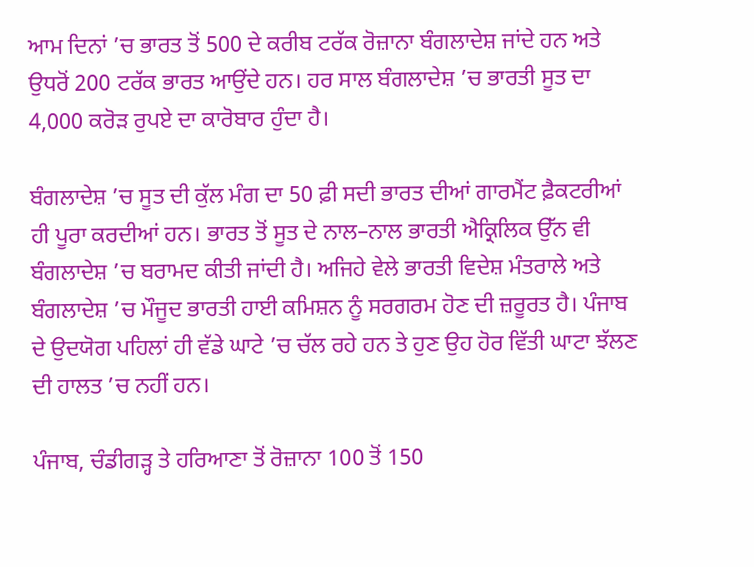ਆਮ ਦਿਨਾਂ ’ਚ ਭਾਰਤ ਤੋਂ 500 ਦੇ ਕਰੀਬ ਟਰੱਕ ਰੋਜ਼ਾਨਾ ਬੰਗਲਾਦੇਸ਼ ਜਾਂਦੇ ਹਨ ਅਤੇ ਉਧਰੋਂ 200 ਟਰੱਕ ਭਾਰਤ ਆਉਂਦੇ ਹਨ। ਹਰ ਸਾਲ ਬੰਗਲਾਦੇਸ਼ ’ਚ ਭਾਰਤੀ ਸੂਤ ਦਾ 4,000 ਕਰੋੜ ਰੁਪਏ ਦਾ ਕਾਰੋਬਾਰ ਹੁੰਦਾ ਹੈ।

ਬੰਗਲਾਦੇਸ਼ ’ਚ ਸੂਤ ਦੀ ਕੁੱਲ ਮੰਗ ਦਾ 50 ਫ਼ੀ ਸਦੀ ਭਾਰਤ ਦੀਆਂ ਗਾਰਮੈਂਟ ਫ਼ੈਕਟਰੀਆਂ ਹੀ ਪੂਰਾ ਕਰਦੀਆਂ ਹਨ। ਭਾਰਤ ਤੋਂ ਸੂਤ ਦੇ ਨਾਲ–ਨਾਲ ਭਾਰਤੀ ਐਕ੍ਰਿਲਿਕ ਉੱਨ ਵੀ ਬੰਗਲਾਦੇਸ਼ ’ਚ ਬਰਾਮਦ ਕੀਤੀ ਜਾਂਦੀ ਹੈ। ਅਜਿਹੇ ਵੇਲੇ ਭਾਰਤੀ ਵਿਦੇਸ਼ ਮੰਤਰਾਲੇ ਅਤੇ ਬੰਗਲਾਦੇਸ਼ ’ਚ ਮੌਜੂਦ ਭਾਰਤੀ ਹਾਈ ਕਮਿਸ਼ਨ ਨੂੰ ਸਰਗਰਮ ਹੋਣ ਦੀ ਜ਼ਰੂਰਤ ਹੈ। ਪੰਜਾਬ ਦੇ ਉਦਯੋਗ ਪਹਿਲਾਂ ਹੀ ਵੱਡੇ ਘਾਟੇ ’ਚ ਚੱਲ ਰਹੇ ਹਨ ਤੇ ਹੁਣ ਉਹ ਹੋਰ ਵਿੱਤੀ ਘਾਟਾ ਝੱਲਣ ਦੀ ਹਾਲਤ ’ਚ ਨਹੀਂ ਹਨ।

ਪੰਜਾਬ, ਚੰਡੀਗੜ੍ਹ ਤੇ ਹਰਿਆਣਾ ਤੋਂ ਰੋਜ਼ਾਨਾ 100 ਤੋਂ 150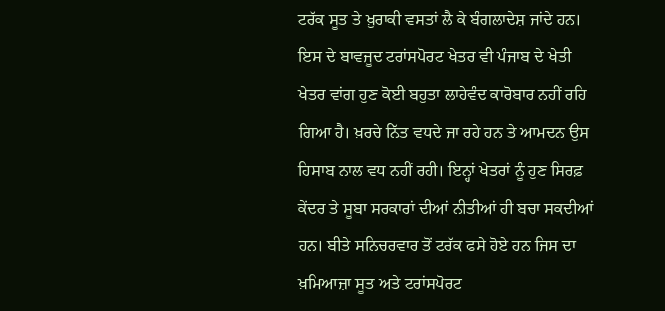ਟਰੱਕ ਸੂਤ ਤੇ ਖ਼ੁਰਾਕੀ ਵਸਤਾਂ ਲੈ ਕੇ ਬੰਗਲਾਦੇਸ਼ ਜਾਂਦੇ ਹਨ। ਇਸ ਦੇ ਬਾਵਜੂਦ ਟਰਾਂਸਪੋਰਟ ਖੇਤਰ ਵੀ ਪੰਜਾਬ ਦੇ ਖੇਤੀ ਖੇਤਰ ਵਾਂਗ ਹੁਣ ਕੋਈ ਬਹੁਤਾ ਲਾਹੇਵੰਦ ਕਾਰੋਬਾਰ ਨਹੀਂ ਰਹਿ ਗਿਆ ਹੈ। ਖ਼ਰਚੇ ਨਿੱਤ ਵਧਦੇ ਜਾ ਰਹੇ ਹਨ ਤੇ ਆਮਦਨ ਉਸ ਹਿਸਾਬ ਨਾਲ ਵਧ ਨਹੀਂ ਰਹੀ। ਇਨ੍ਹਾਂ ਖੇਤਰਾਂ ਨੂੰ ਹੁਣ ਸਿਰਫ਼ ਕੇਂਦਰ ਤੇ ਸੂਬਾ ਸਰਕਾਰਾਂ ਦੀਆਂ ਨੀਤੀਆਂ ਹੀ ਬਚਾ ਸਕਦੀਆਂ ਹਨ। ਬੀਤੇ ਸਨਿਚਰਵਾਰ ਤੋਂ ਟਰੱਕ ਫਸੇ ਹੋਏ ਹਨ ਜਿਸ ਦਾ ਖ਼ਮਿਆਜ਼ਾ ਸੂਤ ਅਤੇ ਟਰਾਂਸਪੋਰਟ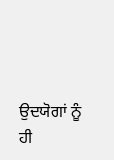ਉਦਯੋਗਾਂ ਨੂੰ ਹੀ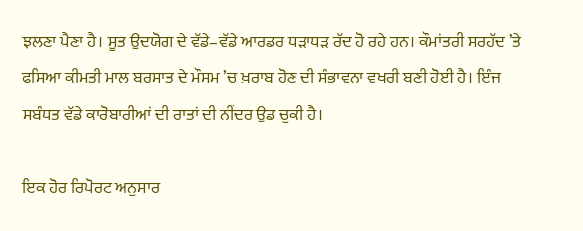ਝਲਣਾ ਪੈਣਾ ਹੈ। ਸੂਤ ਉਦਯੋਗ ਦੇ ਵੱਡੇ–ਵੱਡੇ ਆਰਡਰ ਧੜਾਧੜ ਰੱਦ ਹੋ ਰਹੇ ਹਨ। ਕੌਮਾਂਤਰੀ ਸਰਹੱਦ ’ਤੇ ਫਸਿਆ ਕੀਮਤੀ ਮਾਲ ਬਰਸਾਤ ਦੇ ਮੌਸਮ ’ਚ ਖ਼ਰਾਬ ਹੋਣ ਦੀ ਸੰਭਾਵਨਾ ਵਖਰੀ ਬਣੀ ਹੋਈ ਹੈ। ਇੰਜ ਸਬੰਧਤ ਵੱਡੇ ਕਾਰੋਬਾਰੀਆਂ ਦੀ ਰਾਤਾਂ ਦੀ ਨੀਂਦਰ ਉਡ ਚੁਕੀ ਹੈ।

ਇਕ ਹੋਰ ਰਿਪੋਰਟ ਅਨੁਸਾਰ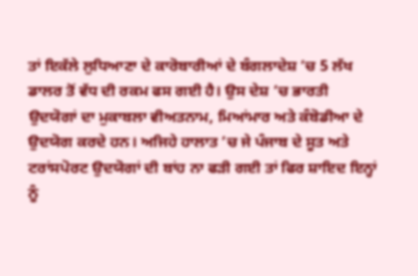ਤਾਂ ਇਕੱਲੇ ਲੁਧਿਆਣਾ ਦੇ ਕਾਰੋਬਾਰੀਆਂ ਦੇ ਬੰਗਲਾਦੇਸ਼ ’ਚ 5 ਲੱਖ ਡਾਲਰ ਤੋਂ ਵੱਧ ਦੀ ਰਕਮ ਫਸ ਗਈ ਹੈ। ਉਸ ਦੇਸ਼ ’ਚ ਭਾਰਤੀ ਉਦਯੋਗਾਂ ਦਾ ਮੁਕਾਬਲਾ ਵੀਅਤਨਾਮ, ਮਿਆਂਮਾਰ ਅਤੇ ਕੰਬੋਡੀਆ ਦੇ ਉਦਯੋਗ ਕਰਦੇ ਹਨ। ਅਜਿਹੇ ਹਾਲਾਤ ’ਚ ਜੇ ਪੰਜਾਬ ਦੇ ਸੂਤ ਅਤੇ ਟਰਾਂਸਪੋਰਟ ਉਦਯੋਗਾਂ ਦੀ ਬਾਂਹ ਨਾ ਫੜੀ ਗਈ ਤਾਂ ਫਿਰ ਸ਼ਾਇਦ ਇਨ੍ਹਾਂ ਨੂੰ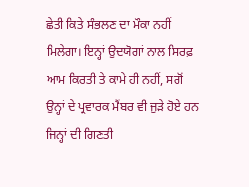ਛੇਤੀ ਕਿਤੇ ਸੰਭਲਣ ਦਾ ਮੌਕਾ ਨਹੀਂ ਮਿਲੇਗਾ। ਇਨ੍ਹਾਂ ਉਦਯੋਗਾਂ ਨਾਲ ਸਿਰਫ਼ ਆਮ ਕਿਰਤੀ ਤੇ ਕਾਮੇ ਹੀ ਨਹੀਂ, ਸਗੋਂ ਉਨ੍ਹਾਂ ਦੇ ਪ੍ਰਵਾਰਕ ਮੈਂਬਰ ਵੀ ਜੁੜੇ ਹੋਏ ਹਨ ਜਿਨ੍ਹਾਂ ਦੀ ਗਿਣਤੀ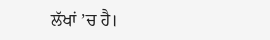ਲੱਖਾਂ ’ਚ ਹੈ।